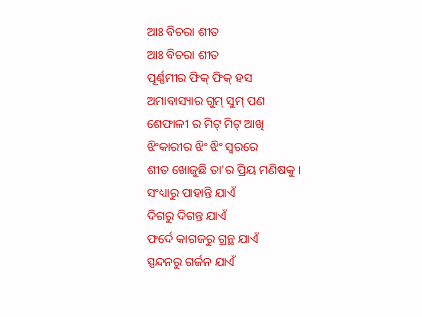ଆଃ ବିଚରା ଶୀତ
ଆଃ ବିଚରା ଶୀତ
ପୂର୍ଣ୍ଣମୀର ଫିକ୍ ଫିକ୍ ହସ
ଅମାବାସ୍ୟାର ଗୁମ୍ ସୁମ୍ ପଣ
ଶେଫାଳୀ ର ମିଟ୍ ମିଟ୍ ଆଖି
ଝିଂକାରୀର ଝିଂ ଝିଂ ସ୍ୱରରେ
ଶୀତ ଖୋଜୁଛି ତା'ର ପ୍ରିୟ ମଣିଷକୁ ।
ସଂଧ୍ୟାରୁ ପାହାନ୍ତି ଯାଏଁ
ଦିଗରୁ ଦିଗନ୍ତ ଯାଏଁ
ଫର୍ଦେ କାଗଜରୁ ଗ୍ରନ୍ଥ ଯାଏଁ
ସ୍ପନ୍ଦନରୁ ଗର୍ଜନ ଯାଏଁ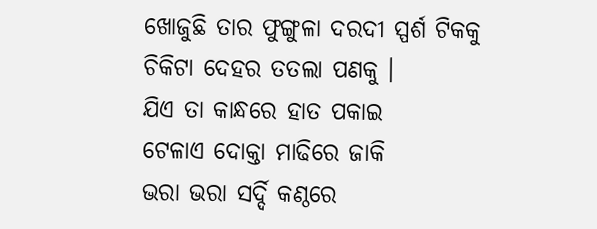ଖୋଜୁଛି ତାର ଫୁଙ୍ଗୁଳା ଦରଦୀ ସ୍ପର୍ଶ ଟିକକୁ
ଚିକିଟା ଦେହର ତତଲା ପଣକୁ ।
ଯିଏ ତା କାନ୍ଧରେ ହାତ ପକାଇ
ଟେଳାଏ ଦୋକ୍ତା ମାଢିରେ ଜାକି
ଭରା ଭରା ସର୍ଦ୍ଦି କଣ୍ଠରେ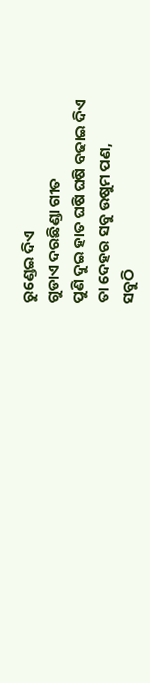ରୁଣ୍ଡେଇ ଦିଏ
ଗୁଡାଏ ଦରଛିଣ୍ଡା ଗୀତ
ପୁଣି ଦୁଇ ହାତ ଘଷି ଘଷି ବଢାଇ ଦିଏ
ତା ଦେହର ସବୁ ଉଷୁମ ପଣ,
ସବୁଠି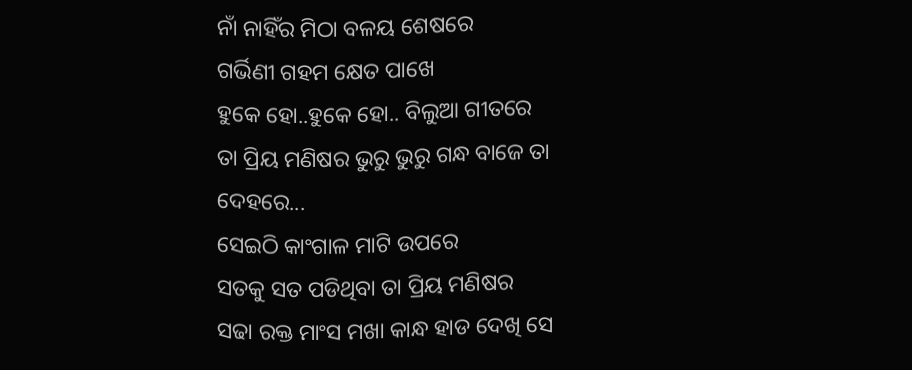ନାଁ ନାହିଁର ମିଠା ବଳୟ ଶେଷରେ
ଗର୍ଭିଣୀ ଗହମ କ୍ଷେତ ପାଖେ
ହୁକେ ହୋ..ହୁକେ ହୋ.. ବିଲୁଆ ଗୀତରେ
ତା ପ୍ରିୟ ମଣିଷର ଭୁରୁ ଭୁରୁ ଗନ୍ଧ ବାଜେ ତା ଦେହରେ...
ସେଇଠି କାଂଗାଳ ମାଟି ଉପରେ
ସତକୁ ସତ ପଡିଥିବା ତା ପ୍ରିୟ ମଣିଷର
ସଢା ରକ୍ତ ମାଂସ ମଖା କାନ୍ଧ ହାଡ ଦେଖି ସେ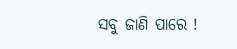ସବୁ ଜାଣି ପାରେ !